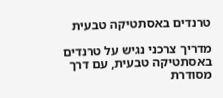טרנדים באסתטיקה טבעית

מדריך צרכני נגיש על טרנדים באסתטיקה טבעית, עם דרך מסודרת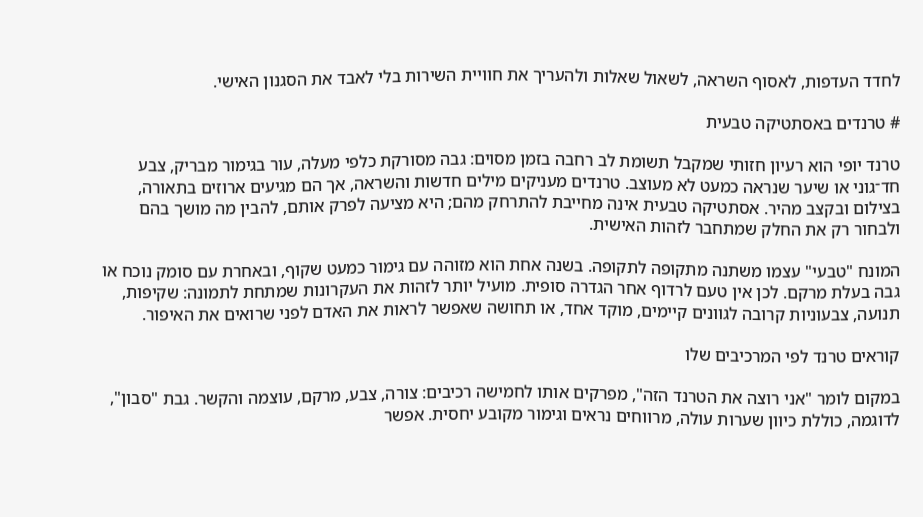לחדד העדפות, לאסוף השראה, לשאול שאלות ולהעריך את חוויית השירות בלי לאבד את הסגנון האישי.

# טרנדים באסתטיקה טבעית

טרנד יופי הוא רעיון חזותי שמקבל תשומת לב רחבה בזמן מסוים: גבה מסורקת כלפי מעלה, עור בגימור מבריק, צבע חד־גוני או שיער שנראה כמעט לא מעוצב. טרנדים מעניקים מילים חדשות והשראה, אך הם מגיעים ארוזים בתאורה, בצילום ובקצב מהיר. אסתטיקה טבעית אינה מחייבת להתרחק מהם; היא מציעה לפרק אותם, להבין מה מושך בהם ולבחור רק את החלק שמתחבר לזהות האישית.

המונח "טבעי" עצמו משתנה מתקופה לתקופה. בשנה אחת הוא מזוהה עם גימור כמעט שקוף, ובאחרת עם סומק נוכח או גבה בעלת מרקם. לכן אין טעם לרדוף אחר הגדרה סופית. מועיל יותר לזהות את העקרונות שמתחת לתמונה: שקיפות, תנועה, צבעוניות קרובה לגוונים קיימים, מוקד אחד, או תחושה שאפשר לראות את האדם לפני שרואים את האיפור.

קוראים טרנד לפי המרכיבים שלו

במקום לומר "אני רוצה את הטרנד הזה", מפרקים אותו לחמישה רכיבים: צורה, צבע, מרקם, עוצמה והקשר. גבת "סבון", לדוגמה, כוללת כיוון שערות עולה, מרווחים נראים וגימור מקובע יחסית. אפשר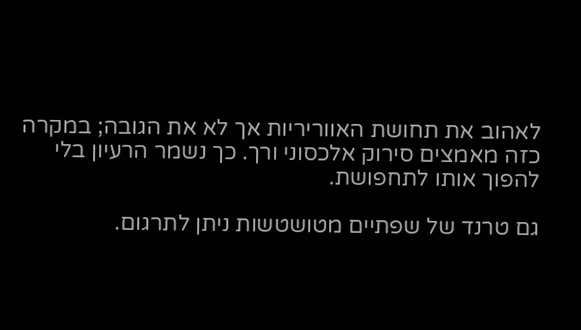לאהוב את תחושת האווריריות אך לא את הגובה; במקרה כזה מאמצים סירוק אלכסוני ורך. כך נשמר הרעיון בלי להפוך אותו לתחפושת.

גם טרנד של שפתיים מטושטשות ניתן לתרגום.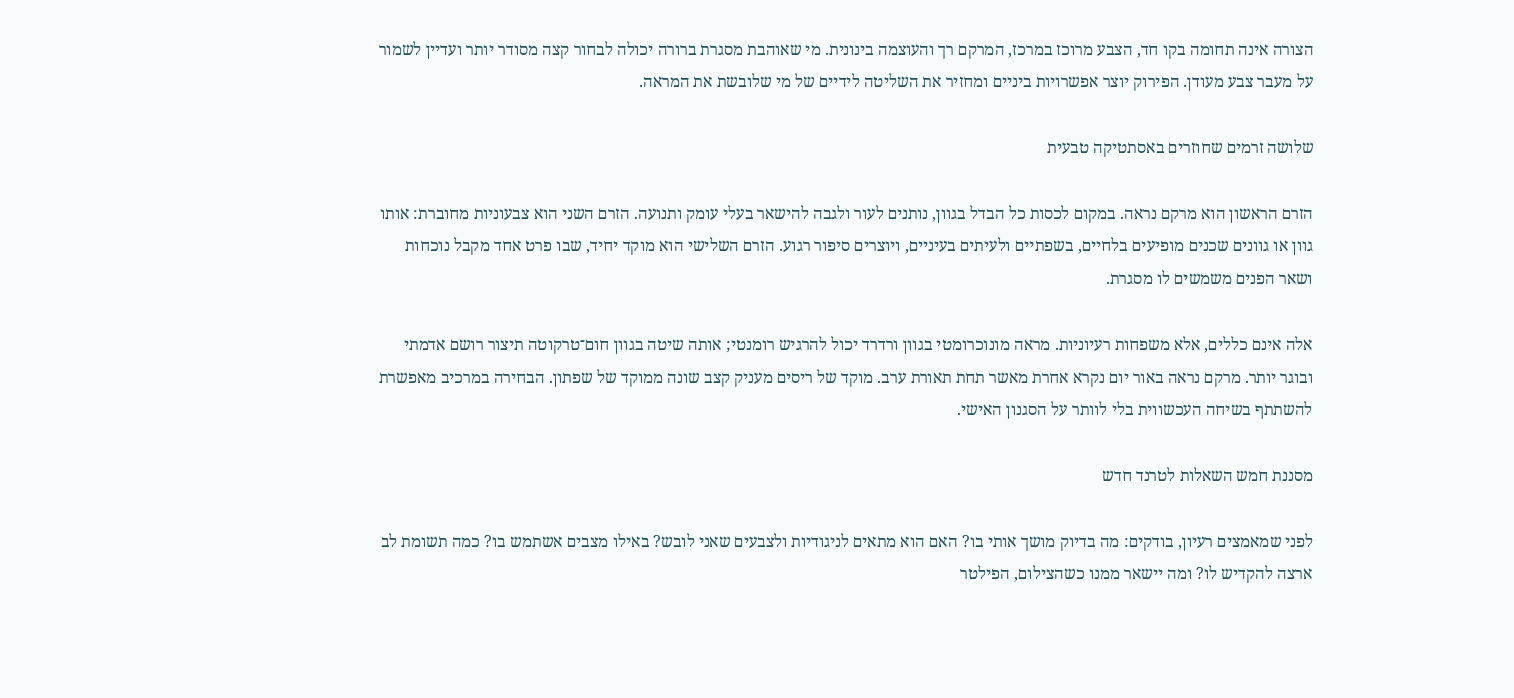הצורה אינה תחומה בקו חד, הצבע מרוכז במרכז, המרקם רך והעוצמה בינונית. מי שאוהבת מסגרת ברורה יכולה לבחור קצה מסודר יותר ועדיין לשמור על מעבר צבע מעודן. הפירוק יוצר אפשרויות ביניים ומחזיר את השליטה לידיים של מי שלובשת את המראה.

שלושה זרמים שחוזרים באסתטיקה טבעית

הזרם הראשון הוא מרקם נראה. במקום לכסות כל הבדל בגוון, נותנים לעור ולגבה להישאר בעלי עומק ותנועה. הזרם השני הוא צבעוניות מחוברת: אותו גוון או גוונים שכנים מופיעים בלחיים, בשפתיים ולעיתים בעיניים, ויוצרים סיפור רגוע. הזרם השלישי הוא מוקד יחיד, שבו פרט אחד מקבל נוכחות ושאר הפנים משמשים לו מסגרת.

אלה אינם כללים, אלא משפחות רעיוניות. מראה מונוכרומטי בגוון ורדרד יכול להרגיש רומנטי; אותה שיטה בגוון חום־טרקוטה תיצור רושם אדמתי ובוגר יותר. מרקם נראה באור יום נקרא אחרת מאשר תחת תאורת ערב. מוקד של ריסים מעניק קצב שונה ממוקד של שפתון. הבחירה במרכיב מאפשרת להשתתף בשיחה העכשווית בלי לוותר על הסגנון האישי.

מסננת חמש השאלות לטרנד חדש

לפני שמאמצים רעיון, בודקים: מה בדיוק מושך אותי בו? האם הוא מתאים לניגודיות ולצבעים שאני לובש? באילו מצבים אשתמש בו? כמה תשומת לב ארצה להקדיש לו? ומה יישאר ממנו כשהצילום, הפילטר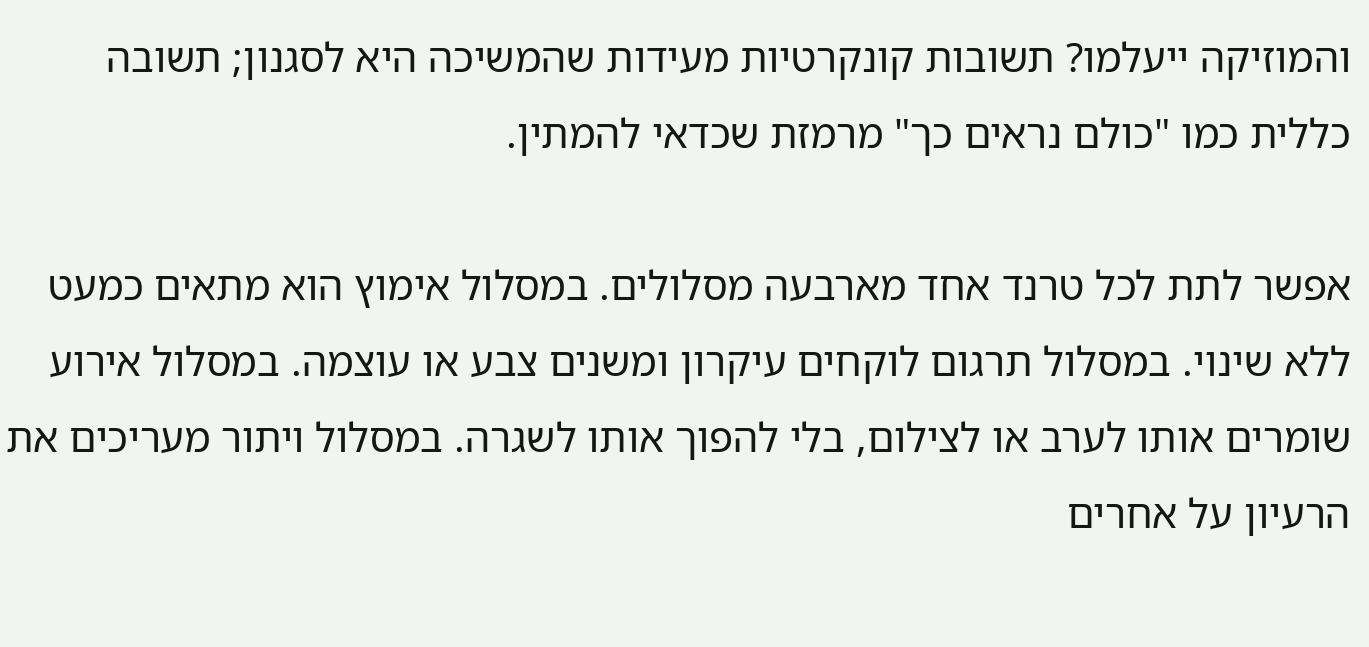והמוזיקה ייעלמו? תשובות קונקרטיות מעידות שהמשיכה היא לסגנון; תשובה כללית כמו "כולם נראים כך" מרמזת שכדאי להמתין.

אפשר לתת לכל טרנד אחד מארבעה מסלולים. במסלול אימוץ הוא מתאים כמעט ללא שינוי. במסלול תרגום לוקחים עיקרון ומשנים צבע או עוצמה. במסלול אירוע שומרים אותו לערב או לצילום, בלי להפוך אותו לשגרה. במסלול ויתור מעריכים את הרעיון על אחרים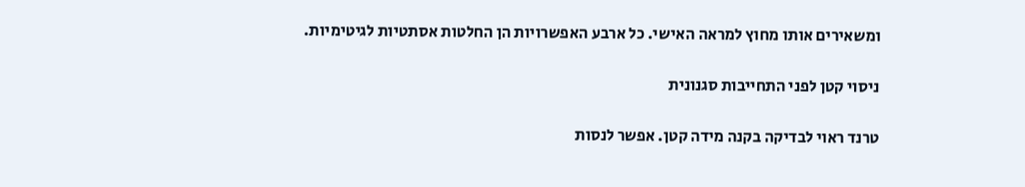ומשאירים אותו מחוץ למראה האישי. כל ארבע האפשרויות הן החלטות אסתטיות לגיטימיות.

ניסוי קטן לפני התחייבות סגנונית

טרנד ראוי לבדיקה בקנה מידה קטן. אפשר לנסות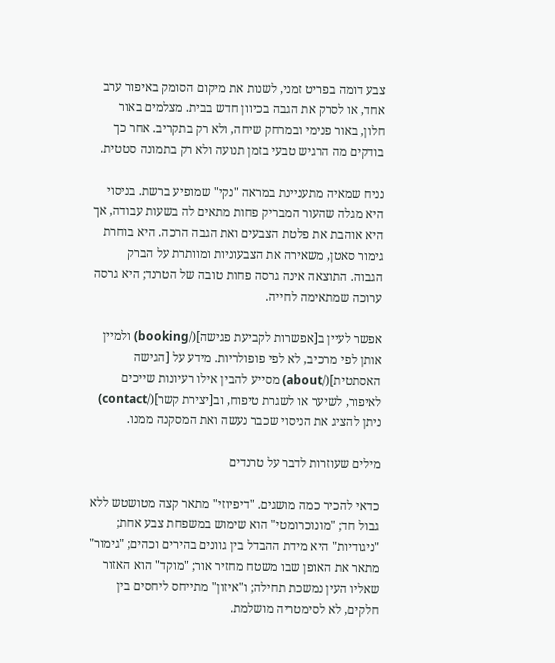צבע דומה בפריט זמני, לשנות את מיקום הסומק באיפור ערב אחד, או לסרק את הגבה בכיוון חדש בבית. מצלמים באור חלון, באור פנימי ובמרחק שיחה, ולא רק בתקריב. אחר כך בודקים מה הרגיש טבעי בזמן תנועה ולא רק בתמונה סטטית.

נניח שמאיה מתעניינת במראה "נקי" שמופיע ברשת. בניסוי היא מגלה שהעור המבריק פחות מתאים לה בשעות עבודה, אך היא אוהבת את פלטת הצבעים ואת הגבה הרכה. היא בוחרת גימור סאטן, משאירה את הצבעוניות ומוותרת על הברק הגבוה. התוצאה אינה גרסה פחות טובה של הטרנד; היא גרסה ערוכה שמתאימה לחייה.

אפשר לעיין ב[אפשרות לקביעת פגישה](/booking) ולמיין אותן לפי מרכיב, לא לפי פופולריות. מידע על [הגישה האסתטית](/about) מסייע להבין אילו רעיונות שייכים לאיפור, לשיער או לשגרת טיפוח, וב[יצירת קשר](/contact) ניתן להציג את הניסוי שכבר נעשה ואת המסקנה ממנו.

מילים שעוזרות לדבר על טרנדים

כדאי להכיר כמה מושגים. "דיפיוזי" מתאר קצה מטושטש ללא גבול חד; "מונוכרומטי" הוא שימוש במשפחת צבע אחת; "ניגודיות" היא מידת ההבדל בין גוונים בהירים וכהים; "גימור" מתאר את האופן שבו משטח מחזיר אור; "מוקד" הוא האזור שאליו העין נמשכת תחילה; ו"איזון" מתייחס ליחסים בין חלקים, לא לסימטריה מושלמת.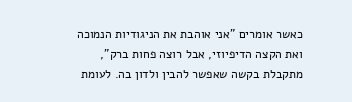כאשר אומרים "אני אוהבת את הניגודיות הנמוכה ואת הקצה הדיפיוזי, אבל רוצה פחות ברק", מתקבלת בקשה שאפשר להבין ולדון בה. לעומת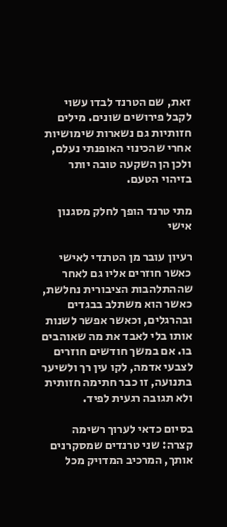זאת, שם הטרנד לבדו עשוי לקבל פירושים שונים. מילים חזותיות גם נשארות שימושיות אחרי שהכינוי האופנתי נעלם, ולכן הן השקעה טובה יותר בזיהוי הטעם.

מתי טרנד הופך לחלק מסגנון אישי

רעיון עובר מן הטרנדי לאישי כאשר חוזרים אליו גם לאחר שההתלהבות הציבורית נחלשת, כאשר הוא משתלב בבגדים ובהרגלים, וכאשר אפשר לשנות אותו בלי לאבד את מה שאוהבים בו. אם במשך חודשים חוזרים לצבעי אדמה, לקו עין רך ולשיער בתנועה, זו כבר חתימה חזותית ולא תגובה רגעית לפיד.

בסיום כדאי לערוך רשימה קצרה: שני טרנדים שמסקרנים אותך, המרכיב המדויק מכל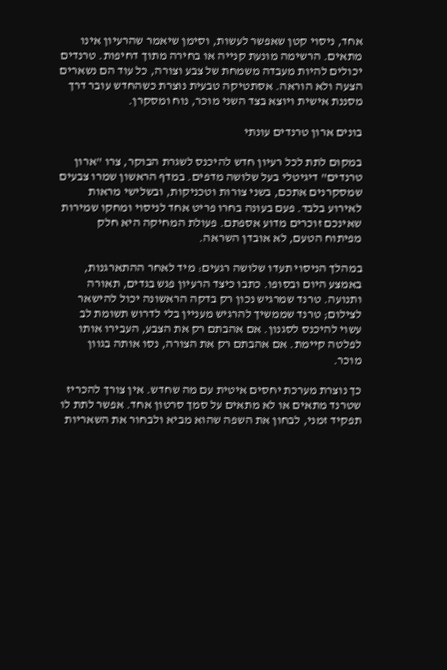אחד, ניסוי קטן שאפשר לעשות, וסימן שיאמר שהרעיון אינו מתאים. הרשימה מונעת קנייה או בחירה מתוך דחיפות. טרנדים יכולים להיות מעבדה משמחת של צבע וצורה, כל עוד הם נשארים הצעה ולא הוראה. אסתטיקה טבעית נוצרת כשהחדש עובר דרך מסננת אישית ויוצא בצד השני מוכר, נוח ומסקרן.

בונים ארון טרנדים עונתי

במקום לתת לכל רעיון חדש להיכנס לשגרת הבוקר, צרו "ארון טרנדים" דיגיטלי בעל שלושה מדפים. במדף הראשון שמרו צבעים שמסקרנים אתכם, בשני צורות וטכניקות, ובשלישי מראות לאירוע בלבד. פעם בעונה בחרו פריט אחד לניסוי ומחקו שמירות שאינכם זוכרים מדוע אספתם. פעולת המחיקה היא חלק מפיתוח הטעם, לא אובדן השראה.

במהלך הניסוי תעדו שלושה רגעים: מיד לאחר ההתארגנות, באמצע היום ובסופו. כתבו כיצד הרעיון פגש בגדים, תאורה ותנועה. טרנד שמרגיש נכון רק בדקה הראשונה יכול להישאר לצילום; טרנד שממשיך להרגיש מעניין בלי לדרוש תשומת לב עשוי להיכנס לסגנון. אם אהבתם רק את הצבע, העבירו אותו לפלטה קיימת. אם אהבתם רק את הצורה, נסו אותה בגוון מוכר.

כך נוצרת מערכת יחסים איטית עם מה שחדש. אין צורך להכריז שטרנד מתאים או לא מתאים על סמך סרטון אחד. אפשר לתת לו תפקיד זמני, לבחון את השפה שהוא מביא ולבחור את השאריות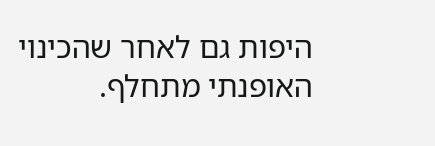היפות גם לאחר שהכינוי האופנתי מתחלף.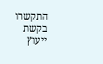התקשרו בקשת ייעוץ